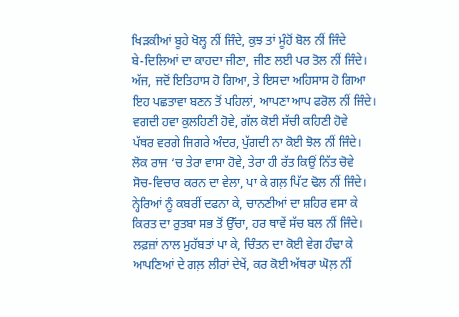ਖਿੜਕੀਆਂ ਬੂਹੇ ਖੋਲ੍ਹ ਨੀਂ ਜਿੰਦੇ, ਕੁਝ ਤਾਂ ਮੂੰਹੋਂ ਬੋਲ ਨੀਂ ਜਿੰਦੇ
ਬੇ-ਦਿਲਿਆਂ ਦਾ ਕਾਹਦਾ ਜੀਣਾ, ਜੀਣ ਲਈ ਪਰ ਤੋਲ ਨੀਂ ਜਿੰਦੇ।
ਅੱਜ, ਜਦੋਂ ਇਤਿਹਾਸ ਹੋ ਗਿਆ, ਤੇ ਇਸਦਾ ਅਹਿਸਾਸ ਹੋ ਗਿਆ
ਇਹ ਪਛਤਾਵਾ ਬਣਨ ਤੋਂ ਪਹਿਲਾਂ, ਆਪਣਾ ਆਪ ਫਰੋਲ ਨੀਂ ਜਿੰਦੇ।
ਵਗਦੀ ਹਵਾ ਕੁਲਹਿਣੀ ਹੋਵੇ, ਗੱਲ ਕੋਈ ਸੱਚੀ ਕਹਿਣੀ ਹੋਵੇ
ਪੱਥਰ ਵਰਗੇ ਜਿਗਰੇ ਅੰਦਰ, ਪੁੱਗਦੀ ਨਾ ਕੋਈ ਝੋਲ ਨੀਂ ਜਿੰਦੇ।
ਲੋਕ ਰਾਜ ‘ਚ ਤੇਰਾ ਵਾਸਾ ਹੋਵੇ, ਤੇਰਾ ਹੀ ਰੱਤ ਕਿਉਂ ਨਿੱਤ ਚੋਵੇ
ਸੋਚ-ਵਿਚਾਰ ਕਰਨ ਦਾ ਵੇਲਾ, ਪਾ ਕੇ ਗਲ਼ ਪਿੱਟ ਢੋਲ ਨੀਂ ਜਿੰਦੇ।
ਨ੍ਹੇਰਿਆਂ ਨੂੰ ਕਬਰੀਂ ਦਫਨਾ ਕੇ, ਚਾਨਣੀਆਂ ਦਾ ਸ਼ਹਿਰ ਵਸਾ ਕੇ
ਕਿਰਤ ਦਾ ਰੁਤਬਾ ਸਭ ਤੋਂ ਉੱਚਾ, ਹਰ ਥਾਵੇਂ ਸੱਚ ਬਲ ਨੀਂ ਜਿੰਦੇ।
ਲਫ਼ਜ਼ਾਂ ਨਾਲ ਮੁਹੱਬਤਾਂ ਪਾ ਕੇ, ਚਿੰਤਨ ਦਾ ਕੋਈ ਵੇਗ ਹੰਢਾ ਕੇ
ਆਪਣਿਆਂ ਦੇ ਗਲ਼ ਲੀਰਾਂ ਦੇਖੇਂ, ਕਰ ਕੋਈ ਅੱਥਰਾ ਘੋਲ਼ ਨੀਂ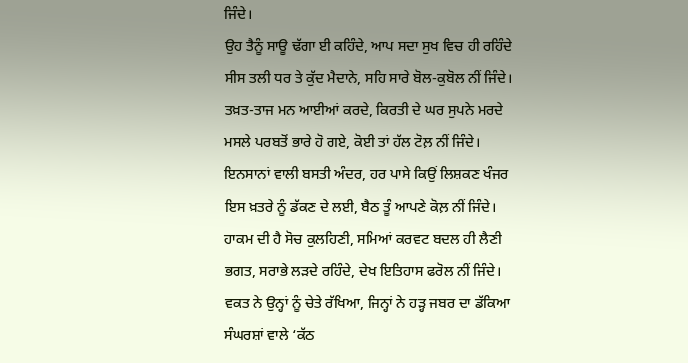ਜਿੰਦੇ।
ਉਹ ਤੈਨੂੰ ਸਾਊ ਢੱਗਾ ਈ ਕਹਿੰਦੇ, ਆਪ ਸਦਾ ਸੁਖ ਵਿਚ ਹੀ ਰਹਿੰਦੇ
ਸੀਸ ਤਲੀ ਧਰ ਤੇ ਕੁੱਦ ਮੈਦਾਨੇ, ਸਹਿ ਸਾਰੇ ਬੋਲ-ਕੁਬੋਲ ਨੀਂ ਜਿੰਦੇ।
ਤਖ਼ਤ-ਤਾਜ ਮਨ ਆਈਆਂ ਕਰਦੇ, ਕਿਰਤੀ ਦੇ ਘਰ ਸੁਪਨੇ ਮਰਦੇ
ਮਸਲੇ ਪਰਬਤੋਂ ਭਾਰੇ ਹੋ ਗਏ, ਕੋਈ ਤਾਂ ਹੱਲ ਟੋਲ਼ ਨੀਂ ਜਿੰਦੇ।
ਇਨਸਾਨਾਂ ਵਾਲੀ ਬਸਤੀ ਅੰਦਰ, ਹਰ ਪਾਸੇ ਕਿਉਂ ਲਿਸ਼ਕਣ ਖੰਜਰ
ਇਸ ਖ਼ਤਰੇ ਨੂੰ ਡੱਕਣ ਦੇ ਲਈ, ਬੈਠ ਤੂੰ ਆਪਣੇ ਕੋਲ਼ ਨੀਂ ਜਿੰਦੇ।
ਹਾਕਮ ਦੀ ਹੈ ਸੋਚ ਕੁਲਹਿਣੀ, ਸਮਿਆਂ ਕਰਵਟ ਬਦਲ ਹੀ ਲੈਣੀ
ਭਗਤ, ਸਰਾਭੇ ਲੜਦੇ ਰਹਿੰਦੇ, ਦੇਖ ਇਤਿਹਾਸ ਫਰੋਲ ਨੀਂ ਜਿੰਦੇ।
ਵਕਤ ਨੇ ਉਨ੍ਹਾਂ ਨੂੰ ਚੇਤੇ ਰੱਖਿਆ, ਜਿਨ੍ਹਾਂ ਨੇ ਹੜ੍ਹ ਜਬਰ ਦਾ ਡੱਕਿਆ
ਸੰਘਰਸ਼ਾਂ ਵਾਲੇ ‘ਕੱਠ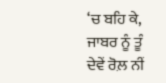‘ਚ ਬਹਿ ਕੇ, ਜਾਬਰ ਨੂੰ ਤੂੰ ਦੇਵੇਂ ਰੋਲ਼ ਨੀਂ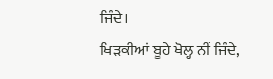ਜਿੰਦੇ।
ਖਿੜਕੀਆਂ ਬੂਹੇ ਖੋਲ੍ਹ ਨੀਂ ਜਿੰਦੇ,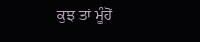ਕੁਝ ਤਾਂ ਮੂੰਹੋਂ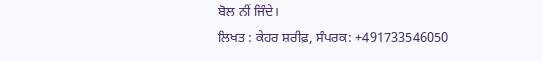ਬੋਲ ਨੀਂ ਜਿੰਦੇ।
ਲਿਖਤ : ਕੇਹਰ ਸ਼ਰੀਫ਼, ਸੰਪਰਕ: +491733546050